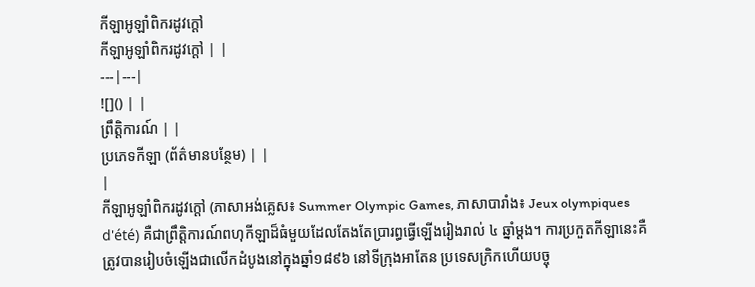កីឡាអូឡាំពិករដូវក្តៅ
កីឡាអូឡាំពិករដូវក្តៅ | |
---|---|
![]() | |
ព្រឹត្តិការណ៍ | |
ប្រភេទកីឡា (ព័ត៌មានបន្ថែម) | |
|
កីឡាអូឡាំពិករដូវក្តៅ (ភាសាអង់គ្លេស៖ Summer Olympic Games, ភាសាបារាំង៖ Jeux olympiques d'été) គឺជាព្រឹត្តិការណ៍ពហុកីឡាដ៏ធំមួយដែលតែងតែប្រារព្ធធ្វើឡើងរៀងរាល់ ៤ ឆ្នាំម្តង។ ការប្រកួតកីឡានេះគឺត្រូវបានរៀបចំឡើងជាលើកដំបូងនៅក្នុងឆ្នាំ១៨៩៦ នៅទីក្រុងអាតែន ប្រទេសក្រិកហើយបច្ចុ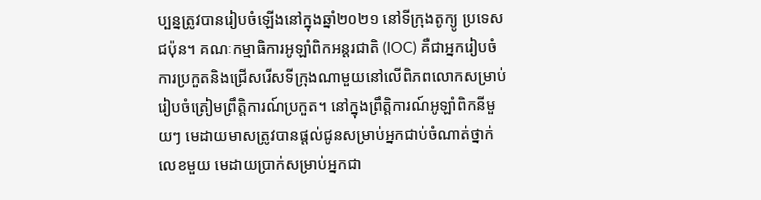ប្បន្នត្រូវបានរៀបចំឡើងនៅក្នុងឆ្នាំ២០២១ នៅទីក្រុងតូក្យូ ប្រទេសជប៉ុន។ គណៈកម្មាធិការអូឡាំពិកអន្តរជាតិ (IOC) គឺជាអ្នករៀបចំការប្រកួតនិងជ្រើសរើសទីក្រុងណាមួយនៅលើពិភពលោកសម្រាប់រៀបចំត្រៀមព្រឹត្តិការណ៍ប្រកួត។ នៅក្នុងព្រឹត្តិការណ៍អូឡាំពិកនីមួយៗ មេដាយមាសត្រូវបានផ្តល់ជូនសម្រាប់អ្នកជាប់ចំណាត់ថ្នាក់លេខមួយ មេដាយប្រាក់សម្រាប់អ្នកជា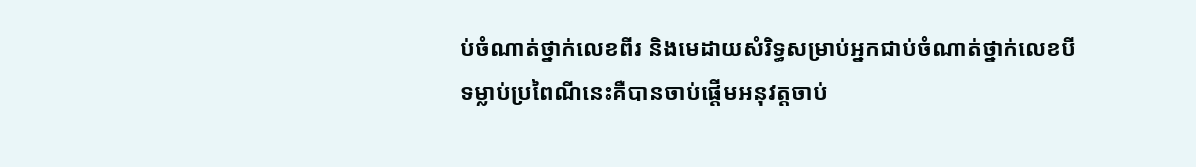ប់ចំណាត់ថ្នាក់លេខពីរ និងមេដាយសំរិទ្ធសម្រាប់អ្នកជាប់ចំណាត់ថ្នាក់លេខបី ទម្លាប់ប្រពៃណីនេះគឺបានចាប់ផ្តើមអនុវត្តចាប់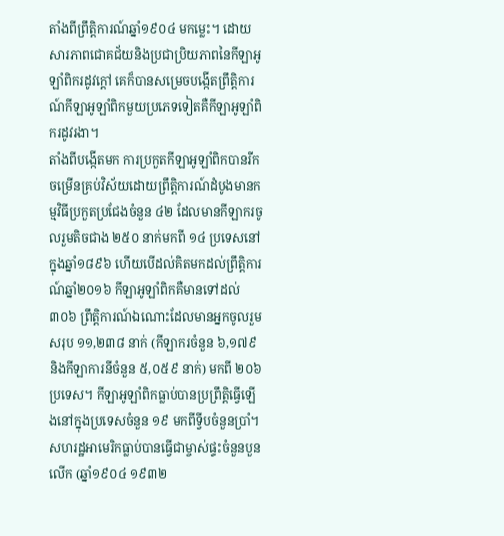តាំងពីព្រឹត្តិការណ៍ឆ្នាំ១៩០៤ មកម្លេះ។ ដោយសារភាពជោគជ័យនិងប្រជាប្រិយភាពនៃកីឡាអូឡាំពិករដូវក្តៅ គេក៏បានសម្រេចបង្កើតព្រឹត្តិការណ៍កីឡាអូឡាំពិកមួយប្រភេទទៀតគឺកីឡាអូឡាំពិករដូវរងា។
តាំងពីបង្កើតមក ការប្រកួតកីឡាអូឡាំពិកបានរីកចម្រើនគ្រប់វិស័យដោយព្រឹត្តិការណ៍ដំបូងមានកម្មវិធីប្រកួតប្រជែងចំនួន ៤២ ដែលមានកីឡាករចូលរួមតិចជាង ២៥០ នាក់មកពី ១៤ ប្រទេសនៅក្នុងឆ្នាំ១៨៩៦ ហើយបើដល់គិតមកដល់ព្រឹត្តិការណ៍ឆ្នាំ២០១៦ កីឡាអូឡាំពិកគឺមានទៅដល់ ៣០៦ ព្រឹត្តិការណ៍ឯណោះដែលមានអ្នកចូលរួមសរុប ១១,២៣៨ នាក់ (កីឡាករចំនួន ៦,១៧៩ និងកីឡាការនីចំនួន ៥,០៥៩ នាក់) មកពី ២០៦ ប្រទេស។ កីឡាអូឡាំពិកធ្លាប់បានប្រព្រឹត្តិធ្វើឡើងនៅក្នុងប្រទេសចំនួន ១៩ មកពីទ្វីបចំនួនប្រាំ។ សហរដ្ឋអាមេរិកធ្លាប់បានធ្វើជាម្ចាស់ផ្ទះចំនួនបួនលើក (ឆ្នាំ១៩០៤ ១៩៣២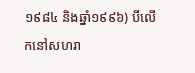១៩៨៤ និងឆ្នាំ១៩៩៦) បីលើកនៅសហរា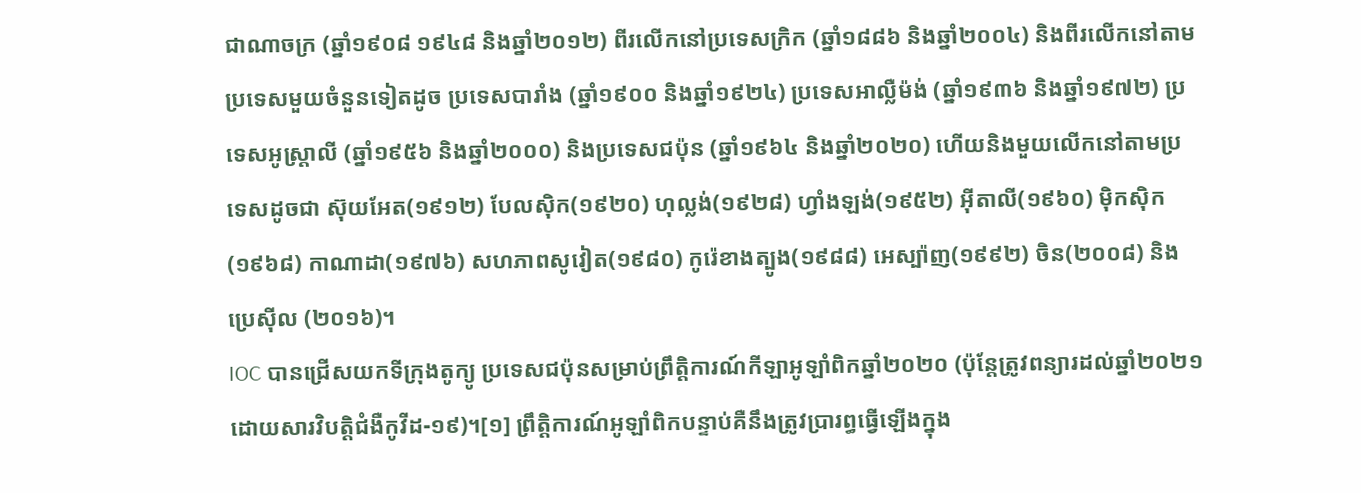ជាណាចក្រ (ឆ្នាំ១៩០៨ ១៩៤៨ និងឆ្នាំ២០១២) ពីរលើកនៅប្រទេសក្រិក (ឆ្នាំ១៨៨៦ និងឆ្នាំ២០០៤) និងពីរលើកនៅតាមប្រទេសមួយចំនួនទៀតដូច ប្រទេសបារាំង (ឆ្នាំ១៩០០ និងឆ្នាំ១៩២៤) ប្រទេសអាល្លឺម៉ង់ (ឆ្នាំ១៩៣៦ និងឆ្នាំ១៩៧២) ប្រទេសអូស្ត្រាលី (ឆ្នាំ១៩៥៦ និងឆ្នាំ២០០០) និងប្រទេសជប៉ុន (ឆ្នាំ១៩៦៤ និងឆ្នាំ២០២០) ហើយនិងមួយលើកនៅតាមប្រទេសដូចជា ស៊ុយអែត(១៩១២) បែលស៊ិក(១៩២០) ហុល្លង់(១៩២៨) ហ្វាំងឡង់(១៩៥២) អ៊ីតាលី(១៩៦០) ម៉ិកស៊ិក(១៩៦៨) កាណាដា(១៩៧៦) សហភាពសូវៀត(១៩៨០) កូរ៉េខាងត្បូង(១៩៨៨) អេស្ប៉ាញ(១៩៩២) ចិន(២០០៨) និងប្រេស៊ីល (២០១៦)។
IOC បានជ្រើសយកទីក្រុងតូក្យូ ប្រទេសជប៉ុនសម្រាប់ព្រឹត្តិការណ៍កីឡាអូឡាំពិកឆ្នាំ២០២០ (ប៉ុន្តែត្រូវពន្យារដល់ឆ្នាំ២០២១ ដោយសារវិបត្តិជំងឺកូវីដ-១៩)។[១] ព្រឹត្តិការណ៍អូឡាំពិកបន្ទាប់គឺនឹងត្រូវប្រារព្ធធ្វើឡើងក្នុង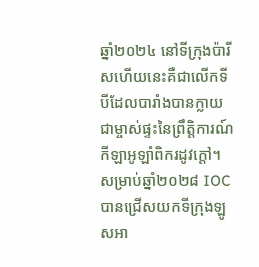ឆ្នាំ២០២៤ នៅទីក្រុងប៉ារីសហើយនេះគឺជាលើកទីបីដែលបារាំងបានក្លាយជាម្ចាស់ផ្ទះនៃព្រឹត្តិការណ៍កីឡាអូឡាំពិករដូវក្តៅ។ សម្រាប់ឆ្នាំ២០២៨ IOC បានជ្រើសយកទីក្រុងឡូសអា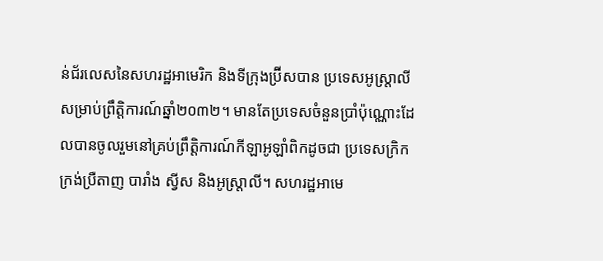ន់ជ័រលេសនៃសហរដ្ឋអាមេរិក និងទីក្រុងប៊្រីសបាន ប្រទេសអូស្ត្រាលីសម្រាប់ព្រឹត្តិការណ៍ឆ្នាំ២០៣២។ មានតែប្រទេសចំនួនប្រាំប៉ុណ្ណោះដែលបានចូលរួមនៅគ្រប់ព្រឹត្តិការណ៍កីឡាអូឡាំពិកដូចជា ប្រទេសក្រិក ក្រង់ប្រឺតាញ បារាំង ស្វីស និងអូស្ត្រាលី។ សហរដ្ឋអាមេ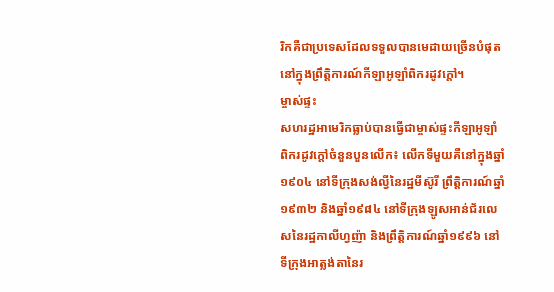រិកគឺជាប្រទេសដែលទទួលបានមេដាយច្រើនបំផុតនៅក្នុងព្រឹត្តិការណ៍កីឡាអូឡាំពិករដូវក្តៅ។
ម្ចាស់ផ្ទះ
សហរដ្ឋអាមេរិកធ្លាប់បានធ្វើជាម្ចាស់ផ្ទះកីឡាអូឡាំពិករដូវក្តៅចំនួនបួនលើក៖ លើកទីមួយគឺនៅក្នុងឆ្នាំ១៩០៤ នៅទីក្រុងសង់ល្វីនៃរដ្ឋមីស៊ូរី ព្រឹត្តិការណ៍ឆ្នាំ១៩៣២ និងឆ្នាំ១៩៨៤ នៅទីក្រុងឡូសអាន់ជ័រលេសនៃរដ្ឋកាលីហ្វញ៉ា និងព្រឹត្តិការណ៍ឆ្នាំ១៩៩៦ នៅទីក្រុងអាត្លង់តានៃរ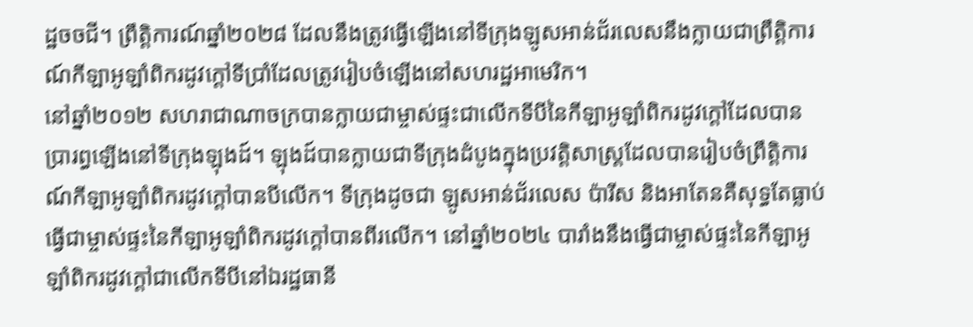ដ្ឋចចជី។ ព្រឹត្តិការណ៍ឆ្នាំ២០២៨ ដែលនឹងត្រូវធ្វើឡើងនៅទីក្រុងឡូសអាន់ជ័រលេសនឹងក្លាយជាព្រឹត្តិការណ៍កីឡាអូឡាំពិករដូវក្តៅទីប្រាំដែលត្រូវរៀបចំឡើងនៅសហរដ្ឋអាមេរិក។
នៅឆ្នាំ២០១២ សហរាជាណាចក្របានក្លាយជាម្ចាស់ផ្ទះជាលើកទីបីនៃកីឡាអូឡាំពិករដូវក្តៅដែលបានប្រារព្ធឡើងនៅទីក្រុងឡុងដ៍។ ឡុងដ៍បានក្លាយជាទីក្រុងដំបូងក្នុងប្រវត្តិសាស្ត្រដែលបានរៀបចំព្រឹត្តិការណ៍កីឡាអូឡាំពិករដូវក្តៅបានបីលើក។ ទីក្រុងដូចជា ឡូសអាន់ជ័រលេស ប៉ារីស និងអាតែនគឺសុទ្ធតែធ្លាប់ធ្វើជាម្ចាស់ផ្ទះនៃកីឡាអូឡាំពិករដូវក្តៅបានពីរលើក។ នៅឆ្នាំ២០២៤ បារាំងនឹងធ្វើជាម្ចាស់ផ្ទះនៃកីឡាអូឡាំពិករដូវក្តៅជាលើកទីបីនៅឯរដ្ឋធានី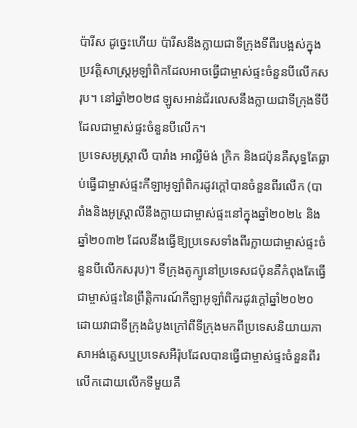ប៉ារីស ដូច្នេះហើយ ប៉ារីសនឹងក្លាយជាទីក្រុងទីពីរបង្អស់ក្នុងប្រវត្តិសាស្ត្រអូឡាំពិកដែលអាចធ្វើជាម្ចាស់ផ្ទះចំនួនបីលើកសរុប។ នៅឆ្នាំ២០២៨ ឡូសអាន់ជ័រលេសនឹងក្លាយជាទីក្រុងទីបីដែលជាម្ចាស់ផ្ទះចំនួនបីលើក។
ប្រទេសអូស្ត្រាលី បារាំង អាល្លឺម៉ង់ ក្រិក និងជប៉ុនគឺសុទ្ធតែធ្លាប់ធ្វើជាម្ចាស់ផ្ទះកីឡាអូឡាំពិករដូវក្តៅបានចំនួនពីរលើក (បារាំងនិងអូស្ត្រាលីនឹងក្លាយជាម្ចាស់ផ្ទះនៅក្នុងឆ្នាំ២០២៤ និងឆ្នាំ២០៣២ ដែលនឹងធ្វើឱ្យប្រទេសទាំងពីរក្លាយជាម្ចាស់ផ្ទះចំនួនបីលើកសរុប)។ ទីក្រុងតូក្យូនៅប្រទេសជប៉ុនគឺកំពុងតែធ្វើជាម្ចាស់ផ្ទះនៃព្រឹត្តិការណ៍កីឡាអូឡាំពិករដូវក្តៅឆ្នាំ២០២០ ដោយវាជាទីក្រុងដំបូងក្រៅពីទីក្រុងមកពីប្រទេសនិយាយភាសាអង់គ្លេសឬប្រទេសអឺរ៉ុបដែលបានធ្វើជាម្ចាស់ផ្ទះចំនួនពីរលើកដោយលើកទីមួយគឺ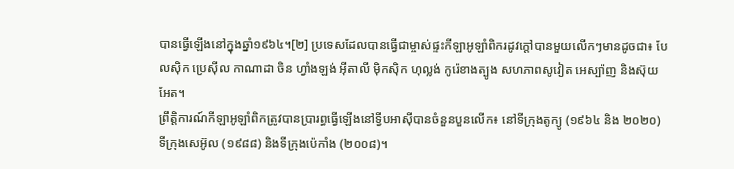បានធ្វើឡើងនៅក្នុងឆ្នាំ១៩៦៤។[២] ប្រទេសដែលបានធ្វើជាម្ចាស់ផ្ទះកីឡាអូឡាំពិករដូវក្តៅបានមួយលើកៗមានដូចជា៖ បែលស៊ិក ប្រេស៊ីល កាណាដា ចិន ហ្វាំងឡង់ អ៊ីតាលី ម៉ិកស៊ិក ហុល្លង់ កូរ៉េខាងត្បូង សហភាពសូវៀត អេស្ប៉ាញ និងស៊ុយអែត។
ព្រឹត្តិការណ៍កីឡាអូឡាំពិកត្រូវបានប្រារព្ធធ្វើឡើងនៅទ្វីបអាស៊ីបានចំនួនបួនលើក៖ នៅទីក្រុងតូក្យូ (១៩៦៤ និង ២០២០) ទីក្រុងសេអ៊ូល (១៩៨៨) និងទីក្រុងប៉េកាំង (២០០៨)។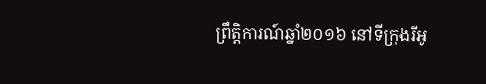ព្រឹត្តិការណ៍ឆ្នាំ២០១៦ នៅទីក្រុងរីអូ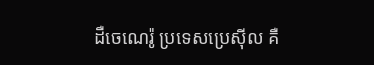ដឺចេណេរ៉ូ ប្រទេសប្រេស៊ីល គឺ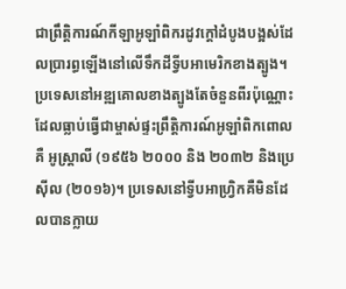ជាព្រឹត្តិការណ៍កីឡាអូឡាំពិករដូវក្តៅដំបូងបង្អស់ដែលប្រារព្ធឡើងនៅលើទឹកដីទ្វីបអាមេរិកខាងត្បូង។ ប្រទេសនៅអឌ្ឍគោលខាងត្បូងតែចំនួនពីរប៉ុណ្ណោះដែលធ្លាប់ធ្វើជាម្ចាស់ផ្ទះព្រឹត្តិការណ៍អូឡាំពិកពោលគឺ អូស្ត្រាលី (១៩៥៦ ២០០០ និង ២០៣២ និងប្រេស៊ីល (២០១៦)។ ប្រទេសនៅទ្វីបអាហ្វ្រិកគឺមិនដែលបានក្លាយ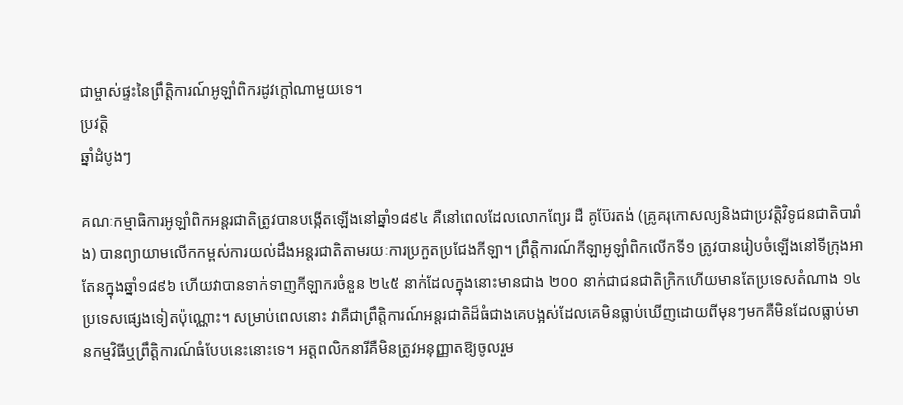ជាម្ចាស់ផ្ទះនៃព្រឹត្តិការណ៍អូឡាំពិករដូវក្តៅណាមួយទេ។
ប្រវត្តិ
ឆ្នាំដំបូងៗ

គណៈកម្មាធិការអូឡាំពិកអន្តរជាតិត្រូវបានបង្កើតឡើងនៅឆ្នាំ១៨៩៤ គឺនៅពេលដែលលោកព្យែរ ដឺ គូប៊ែរតង់ (គ្រូគរុកោសល្យនិងជាប្រវត្តិវិទូជនជាតិបារាំង) បានព្យាយាមលើកកម្ពស់ការយល់ដឹងអន្តរជាតិតាមរយៈការប្រកួតប្រជែងកីឡា។ ព្រឹត្តិការណ៍កីឡាអូឡាំពិកលើកទី១ ត្រូវបានរៀបចំឡើងនៅទីក្រុងអាតែនក្នុងឆ្នាំ១៨៩៦ ហើយវាបានទាក់ទាញកីឡាករចំនួន ២៤៥ នាក់ដែលក្នុងនោះមានជាង ២០០ នាក់ជាជនជាតិក្រិកហើយមានតែប្រទេសតំណាង ១៤ ប្រទេសផ្សេងទៀតប៉ុណ្ណោះ។ សម្រាប់ពេលនោះ វាគឺជាព្រឹត្តិការណ៍អន្តរជាតិដ៏ធំជាងគេបង្អស់ដែលគេមិនធ្លាប់ឃើញដោយពីមុនៗមកគឺមិនដែលធ្លាប់មានកម្មវិធីឬព្រឹត្តិការណ៍ធំបែបនេះនោះទេ។ អត្តពលិកនារីគឺមិនត្រូវអនុញ្ញាតឱ្យចូលរួម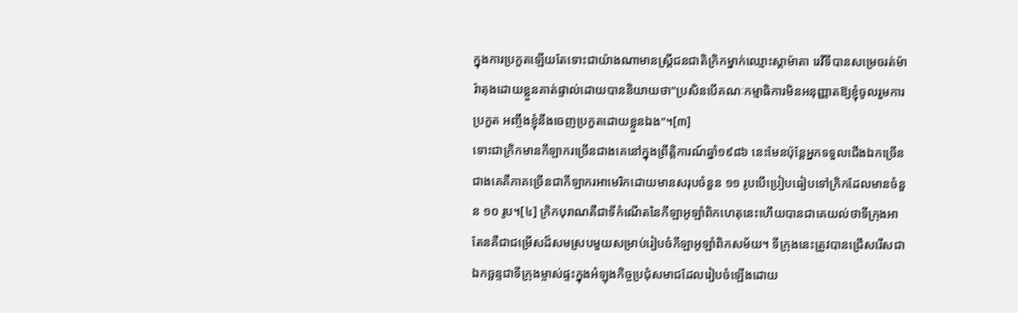ក្នុងការប្រកួតឡើយតែទោះជាយ៉ាងណាមានស្ត្រីជនជាតិក្រិកម្នាក់ឈ្មោះស្តាម៉ាតា រេវីទីបានសម្រេចរត់ម៉ារ៉ាតុងដោយខ្លួនគាត់ផ្ទាល់ដោយបាននិយាយថា"ប្រសិនបើគណៈកម្មាធិការមិនអនុញ្ញាតឱ្យខ្ញុំចូលរួមការប្រកួត អញ្ចឹងខ្ញុំនឹងចេញប្រកួតដោយខ្លួនឯង"។[៣]
ទោះជាក្រិកមានកីឡាករច្រើនជាងគេនៅក្នុងព្រឹត្តិការណ៍ឆ្នាំ១៩៨៦ នេះមែនប៉ុន្តែអ្នកទទួលជើងឯកច្រើនជាងគេគឺភាគច្រើនជាកីឡាករអាមេរិកដោយមានសរុបចំនួន ១១ រូបបើប្រៀបធៀបទៅក្រិកដែលមានចំនួន ១០ រូប។[៤] ក្រិកបុរាណគឺជាទីកំណើតនៃកីឡាអូឡាំពិកហេតុនេះហើយបានជាគេយល់ថាទីក្រុងអាតែនគឺជាជម្រើសដ៏សមស្របមួយសម្រាប់រៀបចំកីឡាអូឡាំពិកសម័យ។ ទីក្រុងនេះត្រូវបានជ្រើសរើសជាឯកច្ឆន្ទជាទីក្រុងម្ចាស់ផ្ទះក្នុងអំឡុងកិច្ចប្រជុំសមាជដែលរៀបចំឡើងដោយ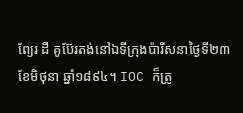ព្យែរ ដឺ គូប៊ែរតង់នៅឯទីក្រុងប៉ារីសនាថ្ងៃទី២៣ ខែមិថុនា ឆ្នាំ១៨៩៤។ IOC ក៏ត្រូ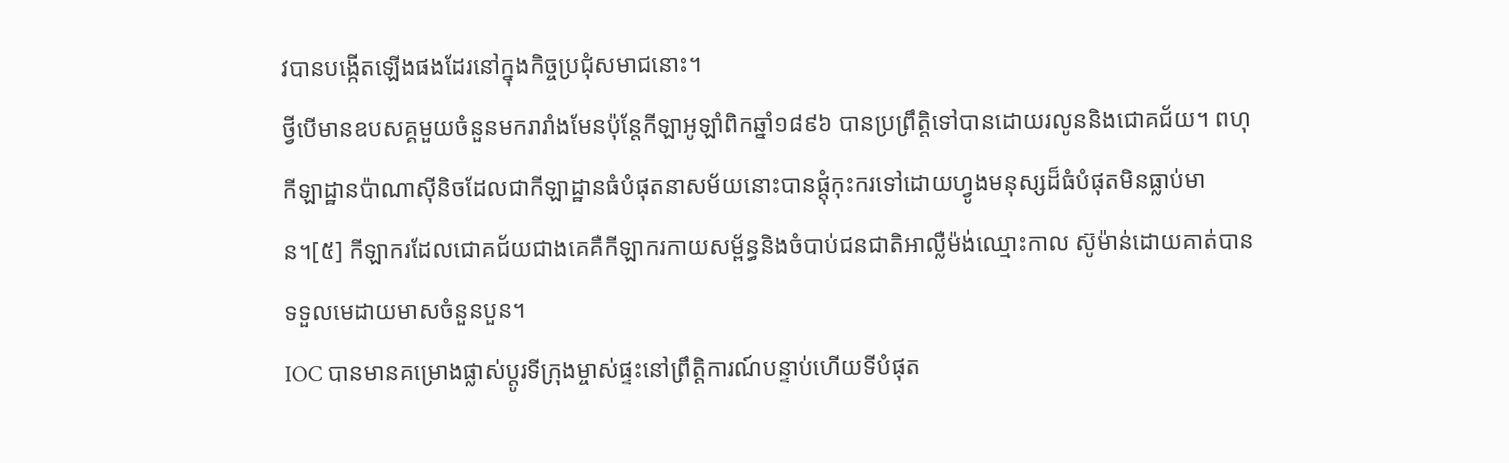វបានបង្កើតឡើងផងដែរនៅក្នុងកិច្ចប្រជុំសមាជនោះ។
ថ្វីបើមានឧបសគ្គមួយចំនួនមករារាំងមែនប៉ុន្តែកីឡាអូឡាំពិកឆ្នាំ១៨៩៦ បានប្រព្រឹត្តិទៅបានដោយរលូននិងជោគជ័យ។ ពហុកីឡាដ្ឋានប៉ាណាស៊ីនិចដែលជាកីឡាដ្ឋានធំបំផុតនាសម័យនោះបានផ្តុំកុះករទៅដោយហ្វូងមនុស្សដ៏ធំបំផុតមិនធ្លាប់មាន។[៥] កីឡាករដែលជោគជ័យជាងគេគឺកីឡាករកាយសម្ព័ន្ធនិងចំបាប់ជនជាតិអាល្លឺម៉ង់ឈ្មោះកាល ស៊ូម៉ាន់ដោយគាត់បានទទួលមេដាយមាសចំនួនបួន។
IOC បានមានគម្រោងផ្លាស់ប្តូរទីក្រុងម្ចាស់ផ្ទះនៅព្រឹត្តិការណ៍បន្ទាប់ហើយទីបំផុត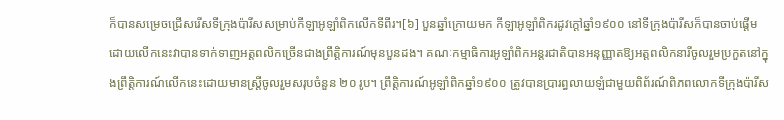ក៏បានសម្រេចជ្រើសរើសទីក្រុងប៉ារីសសម្រាប់កីឡាអូឡាំពិកលើកទីពីរ។[៦] បួនឆ្នាំក្រោយមក កីឡាអូឡាំពិករដូវក្តៅឆ្នាំ១៩០០ នៅទីក្រុងប៉ារីសក៏បានចាប់ផ្តើមដោយលើកនេះវាបានទាក់ទាញអត្តពលិកច្រើនជាងព្រឹត្តិការណ៍មុនបួនដង។ គណៈកម្មាធិការអូឡាំពិកអន្តរជាតិបានអនុញ្ញាតឱ្យអត្តពលិកនារីចូលរួមប្រកួតនៅក្នុងព្រឹត្តិការណ៍លើកនេះដោយមានស្ត្រីចូលរួមសរុបចំនួន ២០ រូប។ ព្រឹត្តិការណ៍អូឡាំពិកឆ្នាំ១៩០០ ត្រូវបានប្រារព្ធលាយឡំជាមួយពិព័រណ៍ពិភពលោកទីក្រុងប៉ារីស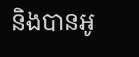និងបានអូ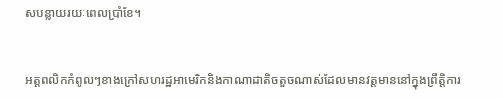សបន្លាយរយៈពេលប្រាំខែ។


អត្តពលិកកំពូលៗខាងក្រៅសហរដ្ឋអាមេរិកនិងកាណាដាតិចតួចណាស់ដែលមានវត្តមាននៅក្នុងព្រឹត្តិការ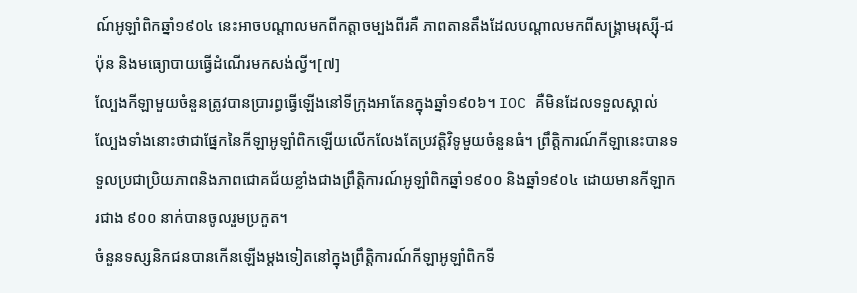ណ៍អូឡាំពិកឆ្នាំ១៩០៤ នេះអាចបណ្តាលមកពីកត្តាចម្បងពីរគឺ ភាពតានតឹងដែលបណ្តាលមកពីសង្គ្រាមរុស្ស៊ី-ជប៉ុន និងមធ្យោបាយធ្វើដំណើរមកសង់ល្វី។[៧]
ល្បែងកីឡាមួយចំនួនត្រូវបានប្រារព្ធធ្វើឡើងនៅទីក្រុងអាតែនក្នុងឆ្នាំ១៩០៦។ IOC គឺមិនដែលទទួលស្គាល់ល្បែងទាំងនោះថាជាផ្នែកនៃកីឡាអូឡាំពិកឡើយលើកលែងតែប្រវត្តិវិទូមួយចំនួនធំ។ ព្រឹត្តិការណ៍កីឡានេះបានទទួលប្រជាប្រិយភាពនិងភាពជោគជ័យខ្លាំងជាងព្រឹត្តិការណ៍អូឡាំពិកឆ្នាំ១៩០០ និងឆ្នាំ១៩០៤ ដោយមានកីឡាករជាង ៩០០ នាក់បានចូលរួមប្រកួត។
ចំនួនទស្សនិកជនបានកើនឡើងម្តងទៀតនៅក្នុងព្រឹត្តិការណ៍កីឡាអូឡាំពិកទី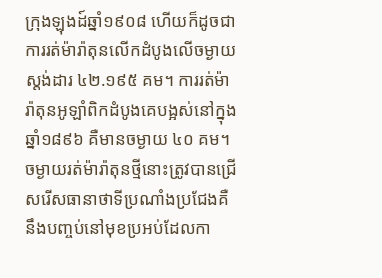ក្រុងឡុងដ៍ឆ្នាំ១៩០៨ ហើយក៏ដូចជាការរត់ម៉ារ៉ាតុនលើកដំបូងលើចម្ងាយស្តង់ដារ ៤២.១៩៥ គម។ ការរត់ម៉ារ៉ាតុនអូឡាំពិកដំបូងគេបង្អស់នៅក្នុងឆ្នាំ១៨៩៦ គឺមានចម្ងាយ ៤០ គម។ ចម្ងាយរត់ម៉ារ៉ាតុនថ្មីនោះត្រូវបានជ្រើសរើសធានាថាទីប្រណាំងប្រជែងគឺនឹងបញ្ចប់នៅមុខប្រអប់ដែលកា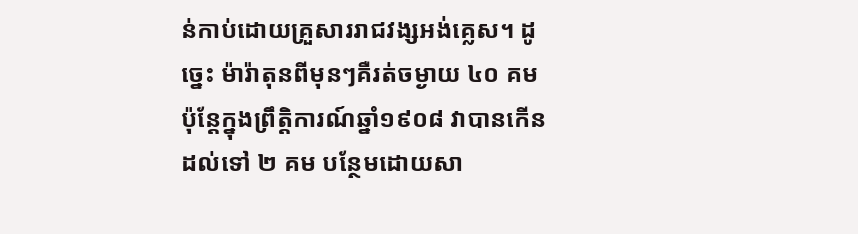ន់កាប់ដោយគ្រួសាររាជវង្សអង់គ្លេស។ ដូច្នេះ ម៉ារ៉ាតុនពីមុនៗគឺរត់ចម្ងាយ ៤០ គម ប៉ុន្តែក្នុងព្រឹត្តិការណ៍ឆ្នាំ១៩០៨ វាបានកើនដល់ទៅ ២ គម បន្ថែមដោយសា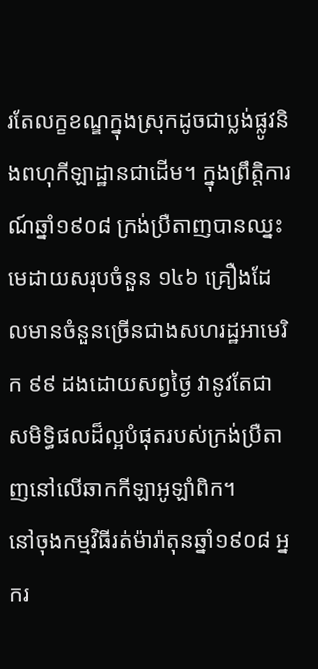រតែលក្ខខណ្ឌក្នុងស្រុកដូចជាប្លង់ផ្លូវនិងពហុកីឡាដ្ឋានជាដើម។ ក្នុងព្រឹត្តិការណ៍ឆ្នាំ១៩០៨ ក្រង់ប្រឺតាញបានឈ្នះមេដាយសរុបចំនួន ១៤៦ គ្រឿងដែលមានចំនួនច្រើនជាងសហរដ្ឋអាមេរិក ៩៩ ដងដោយសព្វថ្ងៃ វានូវតែជាសមិទ្ធិផលដ៏ល្អបំផុតរបស់ក្រង់ប្រឺតាញនៅលើឆាកកីឡាអូឡាំពិក។
នៅចុងកម្មវិធីរត់ម៉ារ៉ាតុនឆ្នាំ១៩០៨ អ្នករ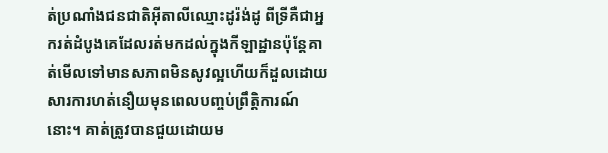ត់ប្រណាំងជនជាតិអ៊ីតាលីឈ្មោះដូរ៉ង់ដូ ពីទ្រីគឺជាអ្នករត់ដំបូងគេដែលរត់មកដល់ក្នុងកីឡាដ្ឋានប៉ុន្តែគាត់មើលទៅមានសភាពមិនសូវល្អហើយក៏ដួលដោយសារការហត់នឿយមុនពេលបញ្ចប់ព្រឹត្តិការណ៍នោះ។ គាត់ត្រូវបានជួយដោយម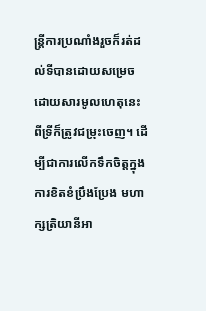ន្ត្រីការប្រណាំងរួចក៏រត់ដល់ទីបានដោយសម្រេច ដោយសារមូលហេតុនេះ ពីទ្រីក៏ត្រូវជម្រុះចេញ។ ដើម្បីជាការលើកទឹកចិត្តក្នុងការខិតខំប្រឹងប្រែង មហាក្សត្រិយានីអា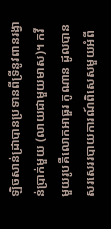ឡិចសាន់ដ្រាបានប្រទានពីទ្រីនូវពានរង្វាន់ប្រាក់មួយ (លាយជាមួយមាស)។ កវីមួយរូបគឺលោកអាធួរ កូណាន ដូលបានសរសេររបាយការណ៍ពិសេសមួយអំពី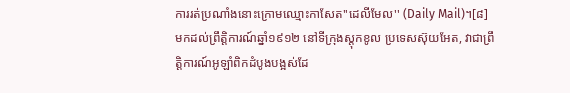ការរត់ប្រណាំងនោះក្រោមឈ្មោះកាសែត''ដេលីមែល'' (Daily Mail)។[៨]
មកដល់ព្រឹត្តិការណ៍ឆ្នាំ១៩១២ នៅទីក្រុងស្តុកខូល ប្រទេសស៊ុយអែត, វាជាព្រឹត្តិការណ៍អូឡាំពិកដំបូងបង្អស់ដែ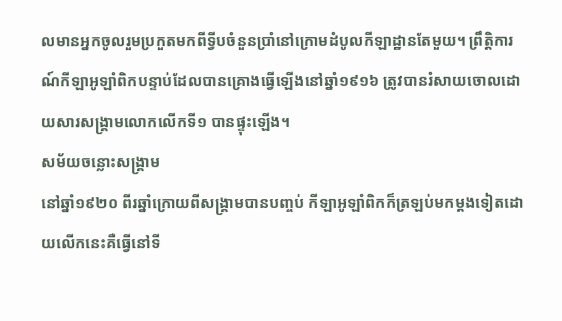លមានអ្នកចូលរួមប្រកួតមកពីទ្វីបចំនួនប្រាំនៅក្រោមដំបូលកីឡាដ្ឋានតែមួយ។ ព្រឹត្តិការណ៍កីឡាអូឡាំពិកបន្ទាប់ដែលបានគ្រោងធ្វើឡើងនៅឆ្នាំ១៩១៦ ត្រូវបានរំសាយចោលដោយសារសង្គ្រាមលោកលើកទី១ បានផ្ទុះឡើង។
សម័យចន្លោះសង្គ្រាម
នៅឆ្នាំ១៩២០ ពីរឆ្នាំក្រោយពីសង្គ្រាមបានបញ្ចប់ កីឡាអូឡាំពិកក៏ត្រឡប់មកម្តងទៀតដោយលើកនេះគឺធ្វើនៅទី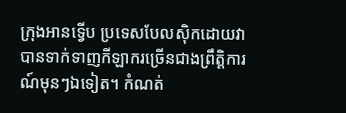ក្រុងអានទ្វើប ប្រទេសបែលស៊ិកដោយវាបានទាក់ទាញកីឡាករច្រើនជាងព្រឹត្តិការណ៍មុនៗឯទៀត។ កំណត់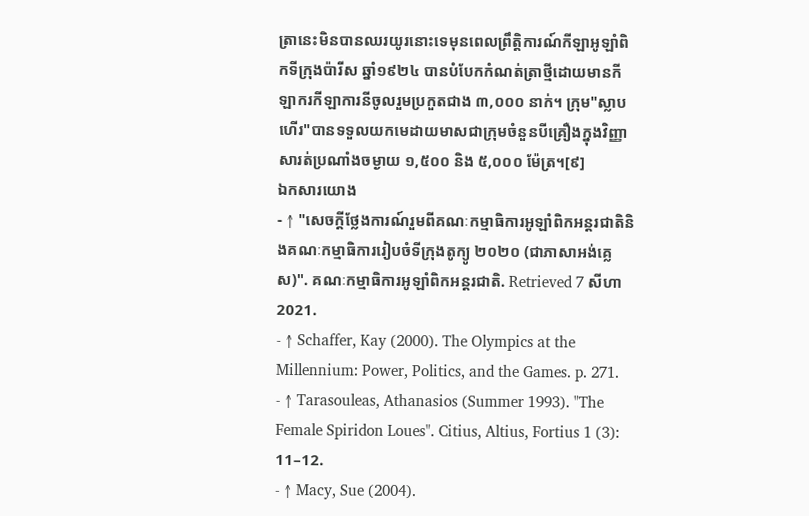ត្រានេះមិនបានឈរយូរនោះទេមុនពេលព្រឹត្តិការណ៍កីឡាអូឡាំពិកទីក្រុងប៉ារីស ឆ្នាំ១៩២៤ បានបំបែកកំណត់ត្រាថ្មីដោយមានកីឡាករកីឡាការនីចូលរួមប្រកួតជាង ៣,០០០ នាក់។ ក្រុម"ស្លាបហើរ"បានទទួលយកមេដាយមាសជាក្រុមចំនួនបីគ្រឿងក្នុងវិញ្ញាសារត់ប្រណាំងចម្ងាយ ១,៥០០ និង ៥,០០០ ម៉ែត្រ។[៩]
ឯកសារយោង
- ↑ "សេចក្តីថ្លែងការណ៍រួមពីគណៈកម្មាធិការអូឡាំពិកអន្តរជាតិនិងគណៈកម្មាធិការរៀបចំទីក្រុងតូក្យូ ២០២០ (ជាភាសាអង់គ្លេស)". គណៈកម្មាធិការអូឡាំពិកអន្តរជាតិ. Retrieved 7 សីហា 2021.
- ↑ Schaffer, Kay (2000). The Olympics at the Millennium: Power, Politics, and the Games. p. 271.
- ↑ Tarasouleas, Athanasios (Summer 1993). "The Female Spiridon Loues". Citius, Altius, Fortius 1 (3): 11–12.
- ↑ Macy, Sue (2004).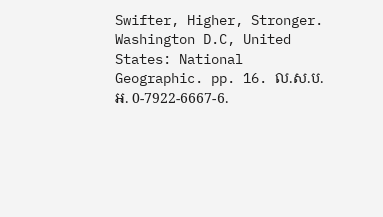Swifter, Higher, Stronger. Washington D.C, United States: National Geographic. pp. 16. ល.ស.ប.អ. 0-7922-6667-6.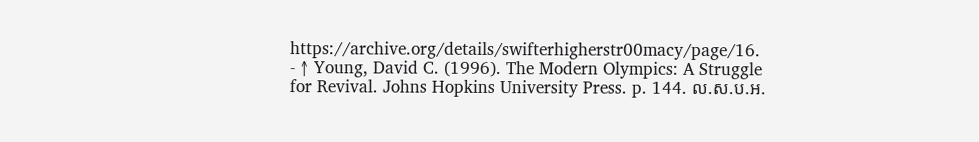https://archive.org/details/swifterhigherstr00macy/page/16.
- ↑ Young, David C. (1996). The Modern Olympics: A Struggle for Revival. Johns Hopkins University Press. p. 144. ល.ស.ប.អ.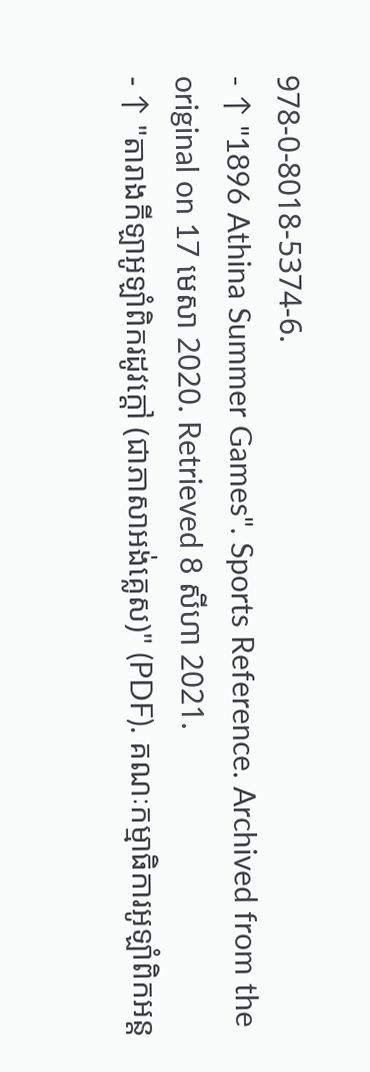978-0-8018-5374-6.
- ↑ "1896 Athina Summer Games". Sports Reference. Archived from the original on 17 មេសា 2020. Retrieved 8 សីហា 2021.
- ↑ "តារាងកីឡាអូឡាំពិករដូវក្តៅ (ជាភាសាអង់គ្លេស)" (PDF). គណៈកម្មាធិការអូឡាំពិកអន្ត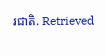រជាតិ. Retrieved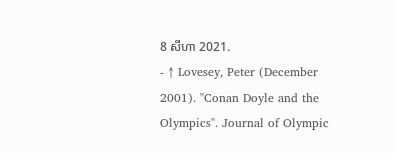8 សីហា 2021.
- ↑ Lovesey, Peter (December 2001). "Conan Doyle and the Olympics". Journal of Olympic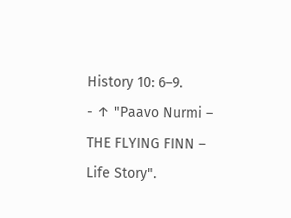History 10: 6–9.
- ↑ "Paavo Nurmi – THE FLYING FINN – Life Story".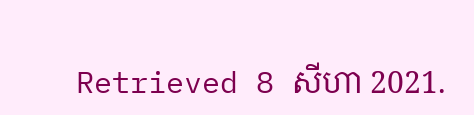Retrieved 8 សីហា 2021.